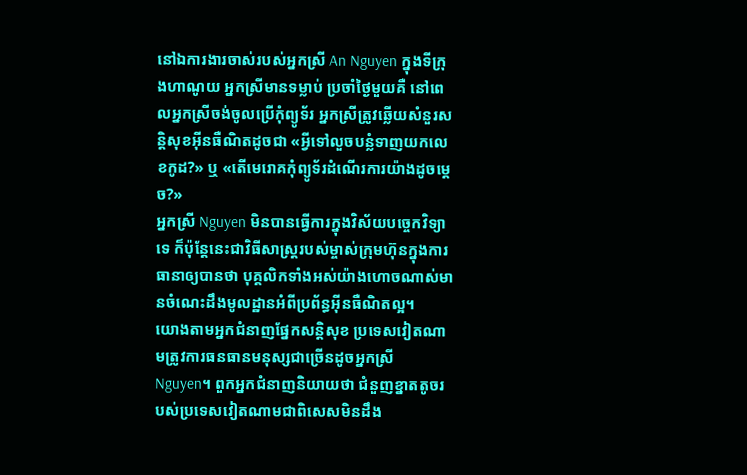នៅឯការងារចាស់របស់អ្នកស្រី An Nguyen ក្នុងទីក្រុងហាណូយ អ្នកស្រីមានទម្លាប់ ប្រចាំថ្ងៃមួយគឺ នៅពេលអ្នកស្រីចង់ចូលប្រើកុំព្យូទ័រ អ្នកស្រីត្រូវឆ្លើយសំនួរសន្តិសុខអ៊ីនធឺណិតដូចជា «អ្វីទៅលួចបន្លំទាញយកលេខកូដ?» ឬ «តើមេរោគកុំព្យូទ័រដំណើរការយ៉ាងដូចម្ដេច?»
អ្នកស្រី Nguyen មិនបានធ្វើការក្នុងវិស័យបច្ចេកវិទ្យាទេ ក៏ប៉ុន្តែនេះជាវិធីសាស្ត្ររបស់ម្ចាស់ក្រុមហ៊ុនក្នុងការធានាឲ្យបានថា បុគ្គលិកទាំងអស់យ៉ាងហោចណាស់មានចំណេះដឹងមូលដ្ឋានអំពីប្រព័ន្ធអ៊ីនធឺណិតល្អ។
យោងតាមអ្នកជំនាញផ្នែកសន្តិសុខ ប្រទេសវៀតណាមត្រូវការធនធានមនុស្សជាច្រើនដូចអ្នកស្រី Nguyen។ ពួកអ្នកជំនាញនិយាយថា ជំនួញខ្នាតតូចរបស់ប្រទេសវៀតណាមជាពិសេសមិនដឹង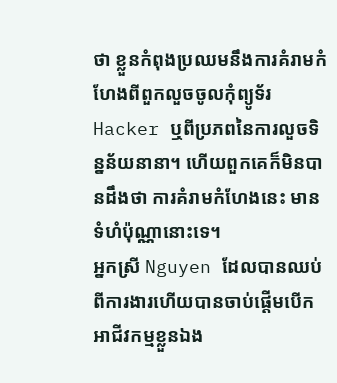ថា ខ្លួនកំពុងប្រឈមនឹងការគំរាមកំហែងពីពួកលួចចូលកុំព្យូទ័រ Hacker ឬពីប្រភពនៃការលួចទិន្នន័យនានា។ ហើយពួកគេក៏មិនបានដឹងថា ការគំរាមកំហែងនេះ មានទំហំប៉ុណ្ណានោះទេ។
អ្នកស្រី Nguyen ដែលបានឈប់ពីការងារហើយបានចាប់ផ្តើមបើកអាជីវកម្មខ្លួនឯង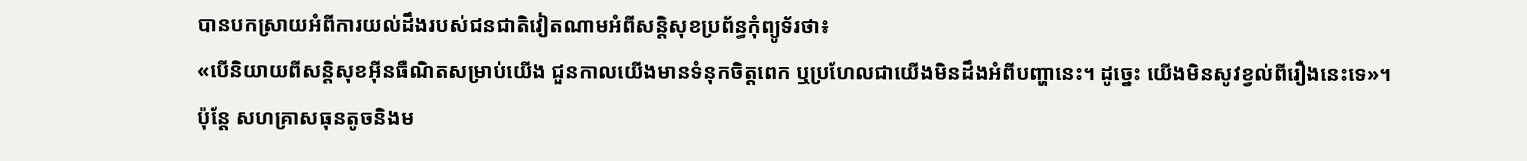បានបកស្រាយអំពីការយល់ដឹងរបស់ជនជាតិវៀតណាមអំពីសន្តិសុខប្រព័ន្ធកុំព្យូទ័រថា៖
«បើនិយាយពីសន្តិសុខអ៊ីនធឺណិតសម្រាប់យើង ជួនកាលយើងមានទំនុកចិត្តពេក ឬប្រហែលជាយើងមិនដឹងអំពីបញ្ហានេះ។ ដូច្នេះ យើងមិនសូវខ្វល់ពីរឿងនេះទេ»។
ប៉ុន្តែ សហគ្រាសធុនតូចនិងម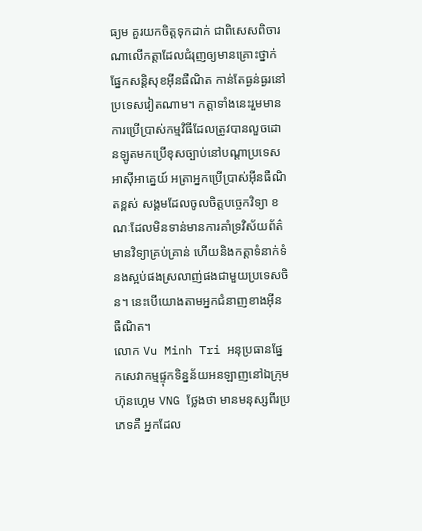ធ្យម គួរយកចិត្តទុកដាក់ ជាពិសេសពិចារណាលើកត្តាដែលជំរុញឲ្យមានគ្រោះថ្នាក់ផ្នែកសន្តិសុខអ៊ីនធឺណិត កាន់តែធ្ងន់ធ្ងរនៅប្រទេសវៀតណាម។ កត្តាទាំងនេះរួមមានការប្រើប្រាស់កម្មវិធីដែលត្រូវបានលួចដោនឡូតមកប្រើខុសច្បាប់នៅបណ្ដាប្រទេសអាស៊ីអាគ្នេយ៍ អត្រាអ្នកប្រើប្រាស់អ៊ីនធឺណិតខ្ពស់ សង្គមដែលចូលចិត្តបច្ចេកវិទ្យា ខណៈដែលមិនទាន់មានការគាំទ្រវិស័យព័ត៌មានវិទ្យាគ្រប់គ្រាន់ ហើយនិងកត្តាទំនាក់ទំនងស្អប់ផងស្រលាញ់ផងជាមួយប្រទេសចិន។ នេះបើយោងតាមអ្នកជំនាញខាងអ៊ីនធឺណិត។
លោក Vu Minh Tri អនុប្រធានផ្នែកសេវាកម្មផ្ទុកទិន្នន័យអនឡាញនៅឯក្រុមហ៊ុនហ្គេម VNG ថ្លែងថា មានមនុស្សពីរប្រភេទគឺ អ្នកដែល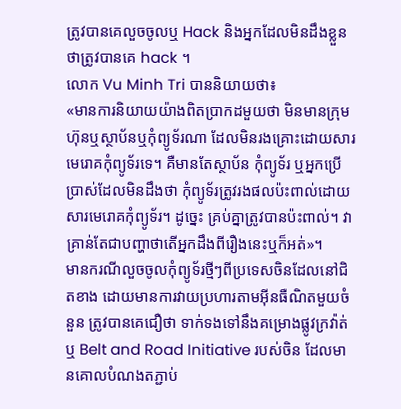ត្រូវបានគេលួចចូលឬ Hack និងអ្នកដែលមិនដឹងខ្លួនថាត្រូវបានគេ hack ។
លោក Vu Minh Tri បាននិយាយថា៖
«មានការនិយាយយ៉ាងពិតប្រាកដមួយថា មិនមានក្រុមហ៊ុនឬស្ថាប័នឬកុំព្យូទ័រណា ដែលមិនរងគ្រោះដោយសារមេរោគកុំព្យូទ័រទេ។ គឺមានតែស្ថាប័ន កុំព្យូទ័រ ឬអ្នកប្រើប្រាស់ដែលមិនដឹងថា កុំព្យូទ័រត្រូវរងផលប៉ះពាល់ដោយសារមេរោគកុំព្យូទ័រ។ ដូច្នេះ គ្រប់គ្នាត្រូវបានប៉ះពាល់។ វាគ្រាន់តែជាបញ្ហាថាតើអ្នកដឹងពីរឿងនេះឬក៏អត់»។
មានករណីលួចចូលកុំព្យូទ័រថ្មីៗពីប្រទេសចិនដែលនៅជិតខាង ដោយមានការវាយប្រហារតាមអ៊ីនធឺណិតមួយចំនួន ត្រូវបានគេជឿថា ទាក់ទងទៅនឹងគម្រោងផ្លូវក្រវ៉ាត់ឬ Belt and Road Initiative របស់ចិន ដែលមានគោលបំណងតភ្ជាប់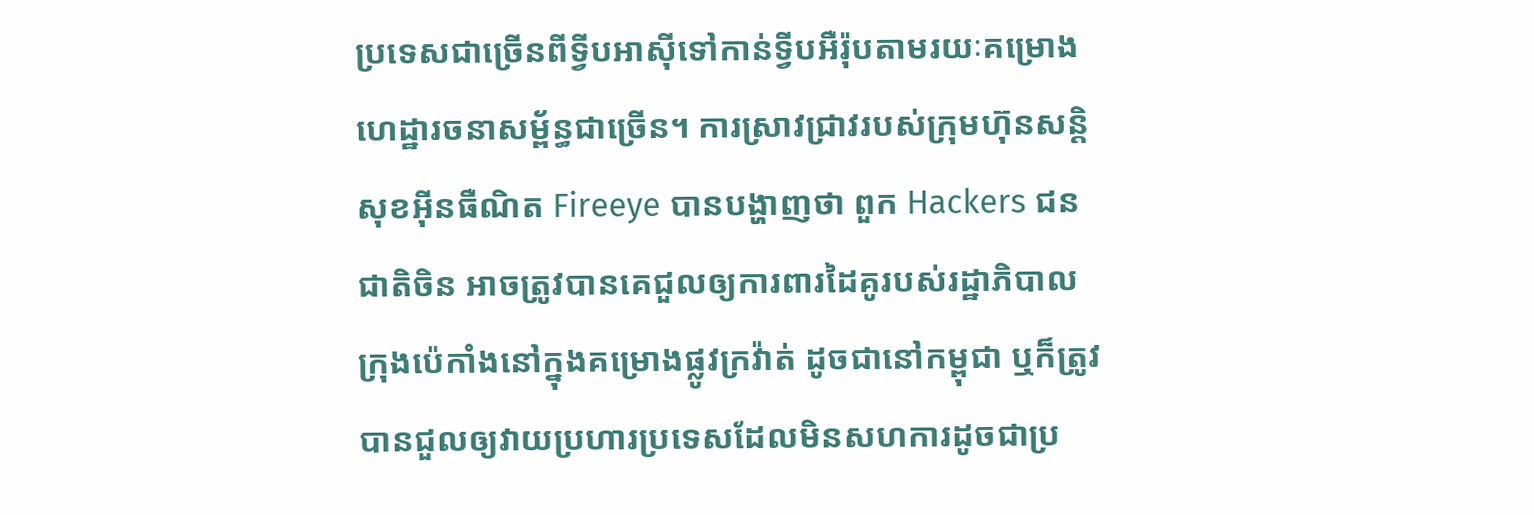ប្រទេសជាច្រើនពីទ្វីបអាស៊ីទៅកាន់ទ្វីបអឺរ៉ុបតាមរយៈគម្រោងហេដ្ឋារចនាសម្ព័ន្ធជាច្រើន។ ការស្រាវជ្រាវរបស់ក្រុមហ៊ុនសន្តិសុខអ៊ីនធឺណិត Fireeye បានបង្ហាញថា ពួក Hackers ជនជាតិចិន អាចត្រូវបានគេជួលឲ្យការពារដៃគូរបស់រដ្ឋាភិបាលក្រុងប៉េកាំងនៅក្នុងគម្រោងផ្លូវក្រវ៉ាត់ ដូចជានៅកម្ពុជា ឬក៏ត្រូវបានជួលឲ្យវាយប្រហារប្រទេសដែលមិនសហការដូចជាប្រ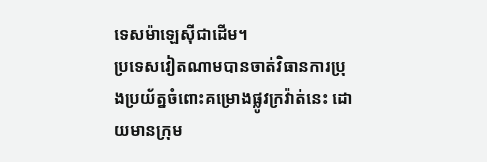ទេសម៉ាឡេស៊ីជាដើម។
ប្រទេសវៀតណាមបានចាត់វិធានការប្រុងប្រយ័ត្នចំពោះគម្រោងផ្លូវក្រវ៉ាត់នេះ ដោយមានក្រុម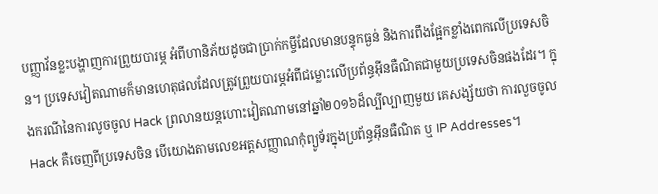បញ្ញាវ័នខ្លះបង្ហាញការព្រួយបារម្ភ អំពីហានិភ័យដូចជាប្រាក់កម្ចីដែលមានបន្ទុកធ្ងន់ និងការពឹងផ្អែកខ្លាំងពេកលើប្រទេសចិន។ ប្រទេសវៀតណាមក៏មានហេតុផលដែលត្រូវព្រួយបារម្ភអំពីជម្លោះលើប្រព័ន្ធអ៊ីនធឺណិតជាមួយប្រទេសចិនផងដែរ។ ក្នុងករណីនៃការលូចចូល Hack ព្រលានយន្តហោះវៀតណាមនៅឆ្នាំ២០១៦ដ៏ល្បីល្បាញមួយ គេសង្ស័យថា ការលួចចូល Hack គឺចេញពីប្រទេសចិន បើយោងតាមលេខអត្តសញ្ញាណកុំព្យូទ័រក្នុងប្រព័ន្ធអ៊ីនធឺណិត ឬ IP Addresses។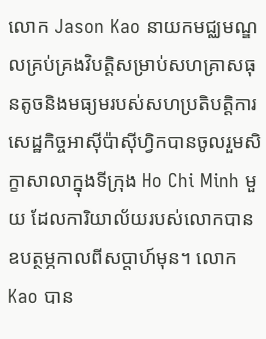លោក Jason Kao នាយកមជ្ឈមណ្ឌលគ្រប់គ្រងវិបត្តិសម្រាប់សហគ្រាសធុនតូចនិងមធ្យមរបស់សហប្រតិបត្ដិការសេដ្ឋកិច្ចអាស៊ីប៉ាស៊ីហ្វិកបានចូលរួមសិក្ខាសាលាក្នុងទីក្រុង Ho Chi Minh មួយ ដែលការិយាល័យរបស់លោកបានឧបត្ថម្ភកាលពីសប្ដាហ៍មុន។ លោក Kao បាន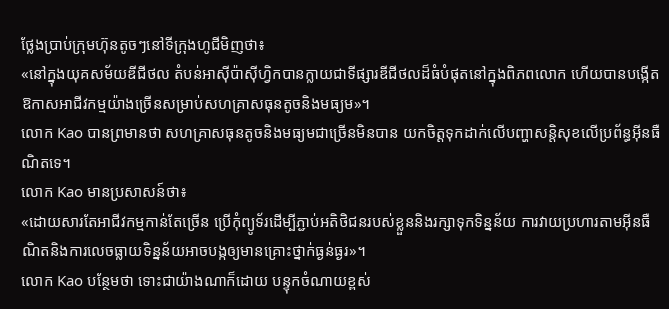ថ្លែងប្រាប់ក្រុមហ៊ុនតូចៗនៅទីក្រុងហូជីមិញថា៖
«នៅក្នុងយុគសម័យឌីជីថល តំបន់អាស៊ីប៉ាស៊ីហ្វិកបានក្លាយជាទីផ្សារឌីជីថលដ៏ធំបំផុតនៅក្នុងពិភពលោក ហើយបានបង្កើតឱកាសអាជីវកម្មយ៉ាងច្រើនសម្រាប់សហគ្រាសធុនតូចនិងមធ្យម»។
លោក Kao បានព្រមានថា សហគ្រាសធុនតូចនិងមធ្យមជាច្រើនមិនបាន យកចិត្តទុកដាក់លើបញ្ហាសន្តិសុខលើប្រព័ន្ធអ៊ីនធឺណិតទេ។
លោក Kao មានប្រសាសន៍ថា៖
«ដោយសារតែអាជីវកម្មកាន់តែច្រើន ប្រើកុំព្យូទ័រដើម្បីភ្ជាប់អតិថិជនរបស់ខ្លួននិងរក្សាទុកទិន្នន័យ ការវាយប្រហារតាមអ៊ីនធឺណិតនិងការលេចធ្លាយទិន្នន័យអាចបង្កឲ្យមានគ្រោះថ្នាក់ធ្ងន់ធ្ងរ»។
លោក Kao បន្ថែមថា ទោះជាយ៉ាងណាក៏ដោយ បន្ទុកចំណាយខ្ពស់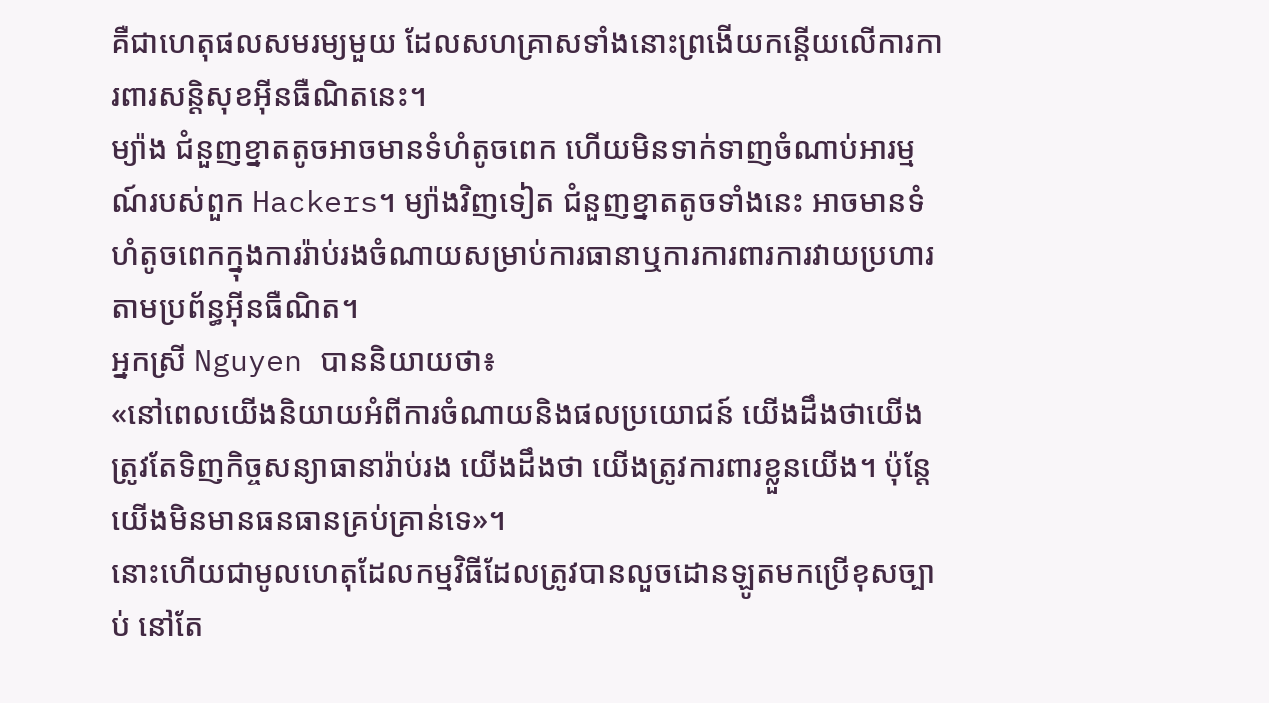គឺជាហេតុផលសមរម្យមួយ ដែលសហគ្រាសទាំងនោះព្រងើយកន្តើយលើការការពារសន្តិសុខអ៊ីនធឺណិតនេះ។
ម្យ៉ាង ជំនួញខ្នាតតូចអាចមានទំហំតូចពេក ហើយមិនទាក់ទាញចំណាប់អារម្មណ៍របស់ពួក Hackers។ ម្យ៉ាងវិញទៀត ជំនួញខ្នាតតូចទាំងនេះ អាចមានទំហំតូចពេកក្នុងការរ៉ាប់រងចំណាយសម្រាប់ការធានាឬការការពារការវាយប្រហារតាមប្រព័ន្ធអ៊ីនធឺណិត។
អ្នកស្រី Nguyen បាននិយាយថា៖
«នៅពេលយើងនិយាយអំពីការចំណាយនិងផលប្រយោជន៍ យើងដឹងថាយើងត្រូវតែទិញកិច្ចសន្យាធានារ៉ាប់រង យើងដឹងថា យើងត្រូវការពារខ្លួនយើង។ ប៉ុន្តែយើងមិនមានធនធានគ្រប់គ្រាន់ទេ»។
នោះហើយជាមូលហេតុដែលកម្មវិធីដែលត្រូវបានលួចដោនឡូតមកប្រើខុសច្បាប់ នៅតែ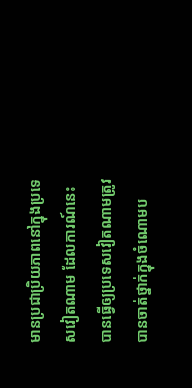មានប្រជាប្រិយភាពនៅក្នុងប្រទេសវៀតណាម ដែលការណ៍នេះបានធ្វើឲ្យប្រទេសវៀតណាមត្រូវបានចាត់ថ្នាក់ក្នុងចំណោមប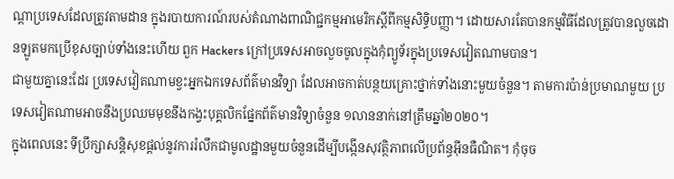ណ្ដាប្រទេសដែលត្រូវតាមដាន ក្នុងរបាយការណ៍របស់តំណាងពាណិជ្ជកម្មអាមេរិកស្ដីពីកម្មសិទ្ធិបញ្ញា។ ដោយសារតែបានកម្មវិធីដែលត្រូវបានលួចដោនឡូតមកប្រើខុសច្បាប់ទាំងនេះហើយ ពួក Hackers ក្រៅប្រទេសអាចលួចចូលក្នុងកុំព្យូទ័រក្នុងប្រទេសវៀតណាមបាន។
ជាមួយគ្នានេះដែរ ប្រទេសវៀតណាមខ្វះអ្នកឯកទេសព័ត៌មានវិទ្យា ដែលអាចកាត់បន្ថយគ្រោះថ្នាក់ទាំងនោះមួយចំនួន។ តាមការប៉ាន់ប្រមាណមួយ ប្រទេសវៀតណាមអាចនឹងប្រឈមមុខនឹងកង្វះបុគ្គលិកផ្នែកព័ត៌មានវិទ្យាចំនួន ១លាននាក់នៅត្រឹមឆ្នាំ២០២០។
ក្នុងពេលនេះ ទីប្រឹក្សាសន្តិសុខផ្ដល់នូវការរំលឹកជាមូលដ្ឋានមួយចំនួនដើម្បីបង្កើនសុវត្ថិភាពលើប្រព័ន្ធអ៊ីនធឺណិត។ កុំចុច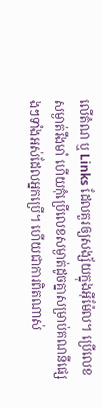លើតំណ ឬ Links ដែលគួរឲ្យសង្ស័យក្នុងអ៊ីម៉ែល។ ប្រើលេខសម្ងាត់រឹងមាំ ហើយកុំប្រើលេខសម្ងាត់ដូចគ្នាសម្រាប់គណនីផ្សេងៗទាំងអស់ដែលអ្នកប្រើ។ ហើយជាការពិតណាស់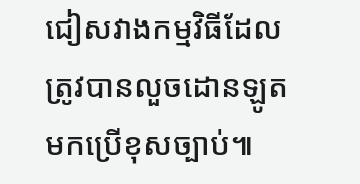ជៀសវាងកម្មវិធីដែលត្រូវបានលួចដោនឡូតមកប្រើខុសច្បាប់៕